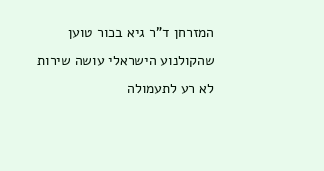המזרחן ד"ר גיא בכור טוען שהקולנוע הישראלי עושה שירות לא רע לתעמולה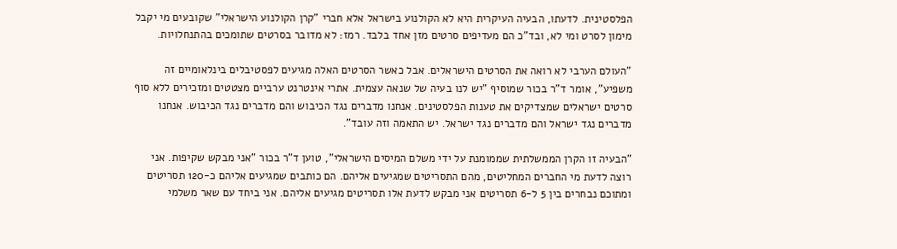הפלסטינית. לדעתו, הבעיה העיקרית היא לא הקולנוע בישראל אלא חברי "קרן הקולנוע הישראלי" שקובעים מי יקבל מימון לסרט ומי לא, ובד"כ הם מעדיפים סרטים מזן אחד בלבד. רמז: לא מדובר בסרטים שתומכים בהתנחלויות.

"העולם הערבי לא רואה את הסרטים הישראלים. אבל כאשר הסרטים האלה מגיעים לפסטיבלים בינלאומיים זה משפיע", אומר ד"ר בכור שמוסיף "יש לנו בעיה של שנאה עצמית. אתרי אינטרנט ערביים מצטטים ומזכירים ללא סוף סרטים ישראלים שמצדיקים את טענות הפלסטינים. אנחנו מדברים נגד הכיבוש והם מדברים נגד הכיבוש. אנחנו מדברים נגד ישראל והם מדברים נגד ישראל. יש התאמה וזה עובד".

"הבעיה זו הקרן הממשלתית שממומנת על ידי משלם המיסים הישראלי", טוען ד"ר בכור "אני מבקש שקיפות. אני רוצה לדעת מי החברים המחליטים, מהם התסריטים שמגיעים אליהם. הם כותבים שמגיעים אליהם כ-120 תסריטים ומתוכם נבחרים בין 5 ל-6 תסריטים אני מבקש לדעת אלו תסריטים מגיעים אליהם. אני ביחד עם שאר משלמי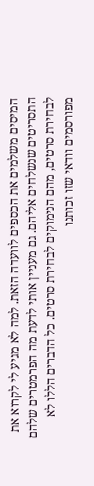המיסים משלמים את הכספים לוועדה הזאת. למה לא מגיע לי לקרוא את התסריטים שנשלחים אליהם. גם מעניין אותי לדעת מה הפרמטרים שלהם לבחירת סרטים, מהם הנימוקים לבחירת סרטים. כל הדברים הללו לא מפורסמים וודאי שזו זכותנו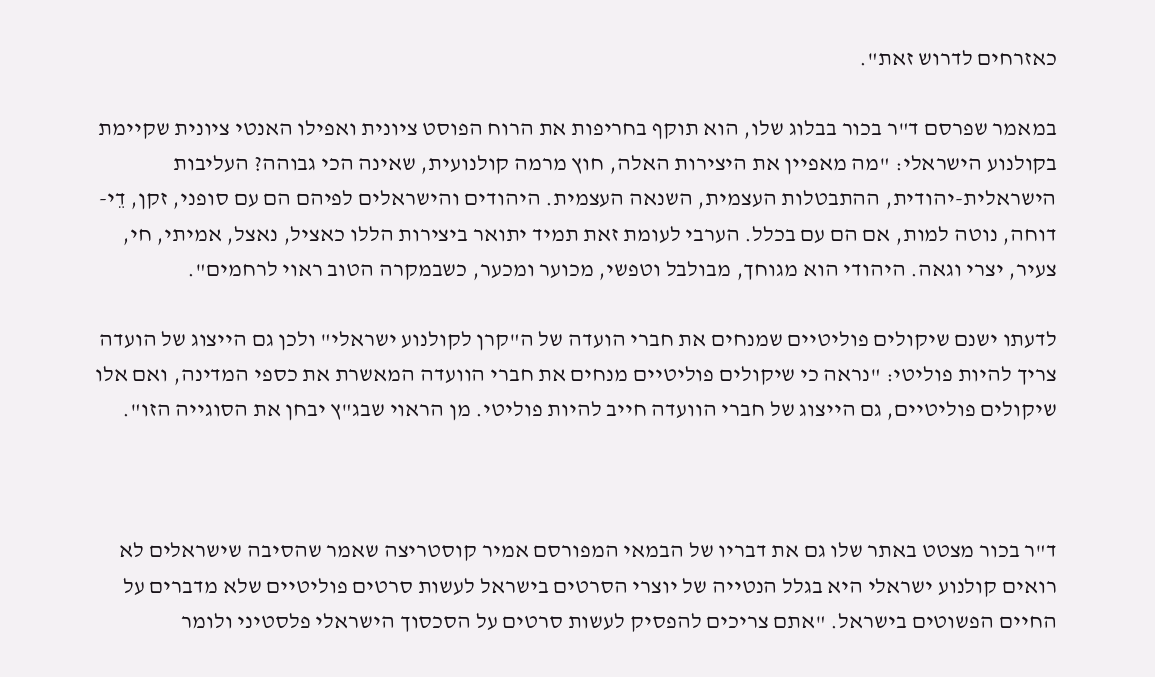כאזרחים לדרוש זאת".

במאמר שפרסם ד"ר בכור בבלוג שלו, הוא תוקף בחריפות את הרוח הפוסט ציונית ואפילו האנטי ציונית שקיימת בקולנוע הישראלי: "מה מאפיין את היצירות האלה, חוץ מרמה קולנועית, שאינה הכי גבוהה? העליבות הישראלית-יהודית, ההתבטלות העצמית, השנאה העצמית. היהודים והישראלים לפיהם הם עם סופני, זקן, דֵי-דוחה, נוטה למות, אם הם עם בכלל. הערבי לעומת זאת תמיד יתואר ביצירות הללו כאציל, נאצל, אמיתי, חי, צעיר, יצרי וגאה. היהודי הוא מגוחך, מבולבל וטפשי, מכוער ומכער, כשבמקרה הטוב ראוי לרחמים".

לדעתו ישנם שיקולים פוליטיים שמנחים את חברי הועדה של ה"קרן לקולנוע ישראלי" ולכן גם הייצוג של הועדה צריך להיות פוליטי: "נראה כי שיקולים פוליטיים מנחים את חברי הוועדה המאשרת את כספי המדינה, ואם אלו שיקולים פוליטיים, גם הייצוג של חברי הוועדה חייב להיות פוליטי. מן הראוי שבג"ץ יבחן את הסוגייה הזו".



ד"ר בכור מצטט באתר שלו גם את דבריו של הבמאי המפורסם אמיר קוסטריצה שאמר שהסיבה שישראלים לא רואים קולנוע ישראלי היא בגלל הנטייה של יוצרי הסרטים בישראל לעשות סרטים פוליטיים שלא מדברים על החיים הפשוטים בישראל. "אתם צריכים להפסיק לעשות סרטים על הסכסוך הישראלי פלסטיני ולומר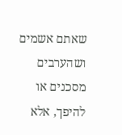שאתם אשמים ושהערבים מסכנים או להיפך, אלא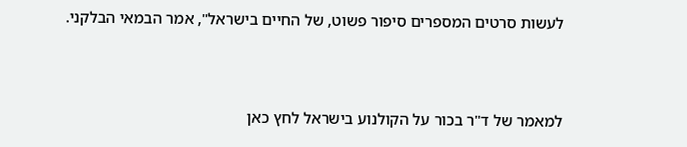לעשות סרטים המספרים סיפור פשוט, של החיים בישראל", אמר הבמאי הבלקני.



למאמר של ד"ר בכור על הקולנוע בישראל לחץ כאן